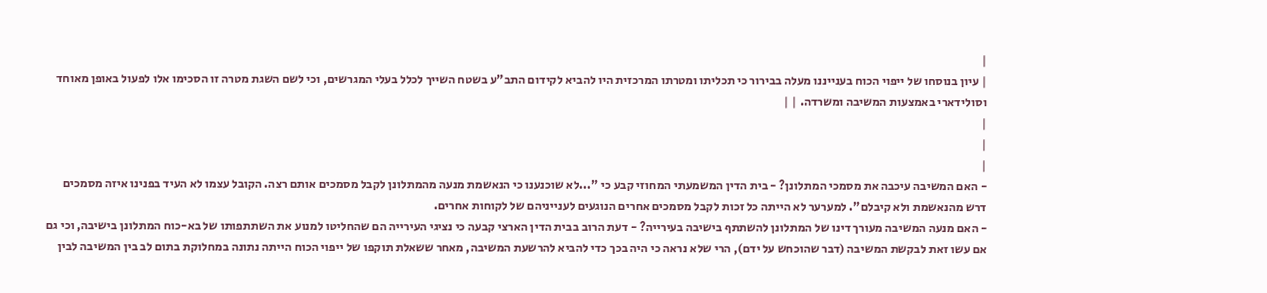|
| עיון בנוסחו של ייפוי הכוח בענייננו מעלה בבירור כי תכליתו ומטרתו המרכזית היו להביא לקידום התב"ע בשטח השייך לכלל בעלי המגרשים, וכי לשם השגת מטרה זו הסכימו אלו לפעול באופן מאוחד וסולידארי באמצעות המשיבה ומשרדה. | |
|
|
|
- האם המשיבה עיכבה את מסמכי המתלונן? - בית הדין המשמעתי המחוזי קבע כי "...לא שוכנענו כי הנאשמת מנעה מהמתלונן לקבל מסמכים אותם רצה. הקובל עצמו לא העיד בפנינו איזה מסמכים דרש מהנאשמת ולא קיבלם". למערער לא הייתה כל זכות לקבל מסמכים אחרים הנוגעים לענייניהם של לקוחות אחרים.
- האם מנעה המשיבה מעורך דינו של המתלונן להשתתף בישיבה בעירייה? - דעת הרוב בבית הדין הארצי קבעה כי נציגי העירייה הם שהחליטו למנוע את השתתפותו של בא-כוח המתלונן בישיבה, וכי גם אם עשו זאת לבקשת המשיבה (דבר שהוכחש על ידם), הרי שלא נראה כי היה בכך כדי להביא להרשעת המשיבה, מאחר ששאלת תוקפו של ייפוי הכוח הייתה נתונה במחלוקת בתום לב בין המשיבה לבין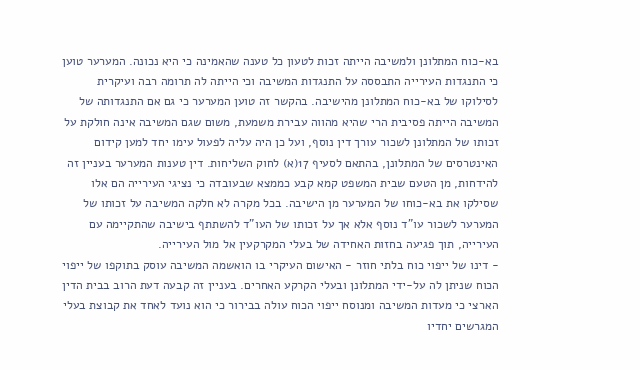בא-כוח המתלונן ולמשיבה הייתה זכות לטעון כל טענה שהאמינה כי היא נכונה. המערער טוען כי התנגדות העירייה התבססה על התנגדות המשיבה וכי הייתה לה תרומה רבה ועיקרית לסילוקו של בא-כוח המתלונן מהישיבה. בהקשר זה טוען המערער כי גם אם התנגדותה של המשיבה הייתה פסיבית הרי שהיא מהווה עבירת משמעת, משום שגם המשיבה אינה חולקת על זכותו של המתלונן לשכור עורך דין נוסף, ועל כן היה עליה לפעול עימו יחד למען קידום האינטרסים של המתלונן, בהתאם לסעיף 17(א) לחוק השליחות. דין טענות המערער בעניין זה להידחות, מן הטעם שבית המשפט קמא קבע כממצא שבעובדה כי נציגי העירייה הם אלו שסילקו את בא-כוחו של המערער מן הישיבה. בכל מקרה לא חלקה המשיבה על זכותו של המערער לשכור עו"ד נוסף אלא אך על זכותו של העו"ד להשתתף בישיבה שהתקיימה עם העירייה, תוך פגיעה בחזות האחידה של בעלי המקרקעין אל מול העירייה.
- דינו של ייפוי כוח בלתי חוזר - האישום העיקרי בו הואשמה המשיבה עוסק בתוקפו של ייפוי הכוח שניתן לה על-ידי המתלונן ובעלי הקרקע האחרים. בעניין זה קבעה דעת הרוב בבית הדין הארצי כי מעדות המשיבה ומנוסח ייפוי הכוח עולה בבירור כי הוא נועד לאחד את קבוצת בעלי המגרשים יחדיו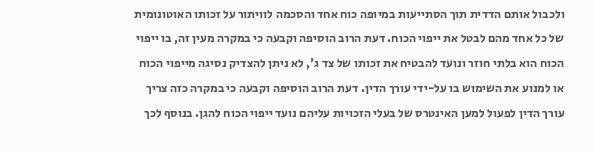ולכבול אותם הדדית תוך הסתייעות במיופה כוח אחד והסכמה לוויתור על זכותו האוטונומית של כל אחד מהם לבטל את ייפוי הכוח. דעת הרוב הוסיפה וקבעה כי במקרה מעין זה, בו ייפוי הכוח הוא בלתי חוזר ונועד להבטיח את זכותו של צד ג', לא ניתן להצדיק נסיגה מייפוי הכוח או למנוע את השימוש בו על-ידי עורך הדין. דעת הרוב הוסיפה וקבעה כי במקרה כזה צריך עורך הדין לפעול למען האינטרס של בעלי הזכויות עליהם נועד ייפוי הכוח להגן. בנוסף לכך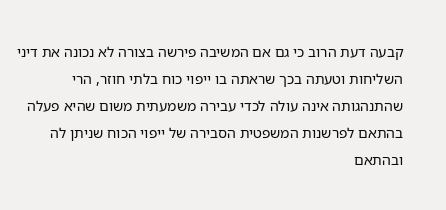קבעה דעת הרוב כי גם אם המשיבה פירשה בצורה לא נכונה את דיני השליחות וטעתה בכך שראתה בו ייפוי כוח בלתי חוזר, הרי שהתנהגותה אינה עולה לכדי עבירה משמעתית משום שהיא פעלה בהתאם לפרשנות המשפטית הסבירה של ייפוי הכוח שניתן לה ובהתאם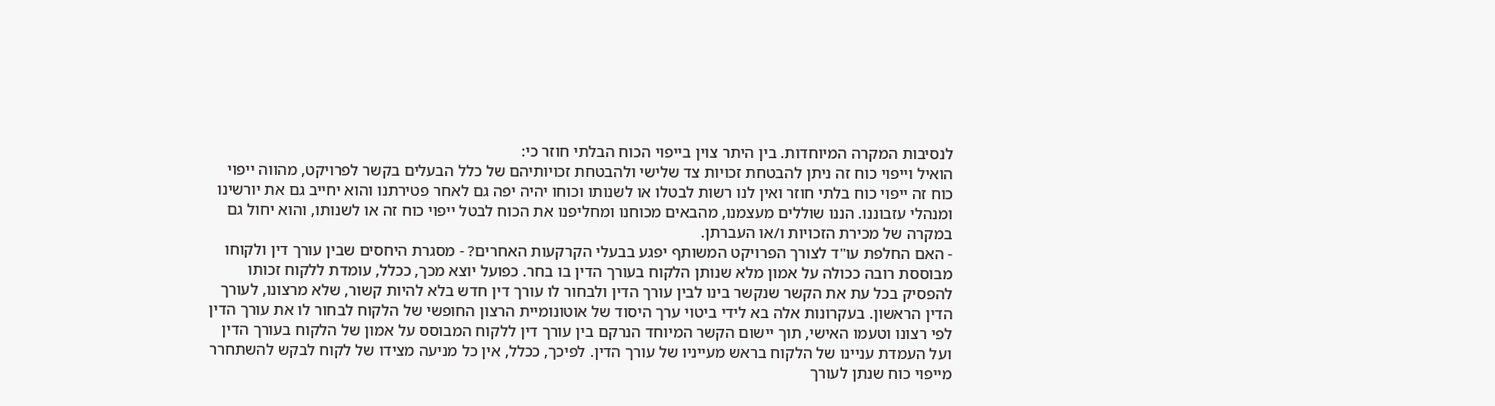לנסיבות המקרה המיוחדות. בין היתר צוין בייפוי הכוח הבלתי חוזר כי:
הואיל וייפוי כוח זה ניתן להבטחת זכויות צד שלישי ולהבטחת זכויותיהם של כלל הבעלים בקשר לפרויקט, מהווה ייפוי כוח זה ייפוי כוח בלתי חוזר ואין לנו רשות לבטלו או לשנותו וכוחו יהיה יפה גם לאחר פטירתנו והוא יחייב גם את יורשינו ומנהלי עזבוננו. הננו שוללים מעצמנו, מהבאים מכוחנו ומחליפנו את הכוח לבטל ייפוי כוח זה או לשנותו, והוא יחול גם במקרה של מכירת הזכויות ו/או העברתן.
- האם החלפת עו"ד לצורך הפרויקט המשותף יפגע בבעלי הקרקעות האחרים? - מסגרת היחסים שבין עורך דין ולקוחו מבוססת רובה ככולה על אמון מלא שנותן הלקוח בעורך הדין בו בחר. כפועל יוצא מכך, ככלל, עומדת ללקוח זכותו להפסיק בכל עת את הקשר שנקשר בינו לבין עורך הדין ולבחור לו עורך דין חדש בלא להיות קשור, שלא מרצונו, לעורך הדין הראשון. בעקרונות אלה בא לידי ביטוי ערך היסוד של אוטונומיית הרצון החופשי של הלקוח לבחור לו את עורך הדין לפי רצונו וטעמו האישי, תוך יישום הקשר המיוחד הנרקם בין עורך דין ללקוח המבוסס על אמון של הלקוח בעורך הדין ועל העמדת עניינו של הלקוח בראש מעייניו של עורך הדין. לפיכך, ככלל, אין כל מניעה מצידו של לקוח לבקש להשתחרר מייפוי כוח שנתן לעורך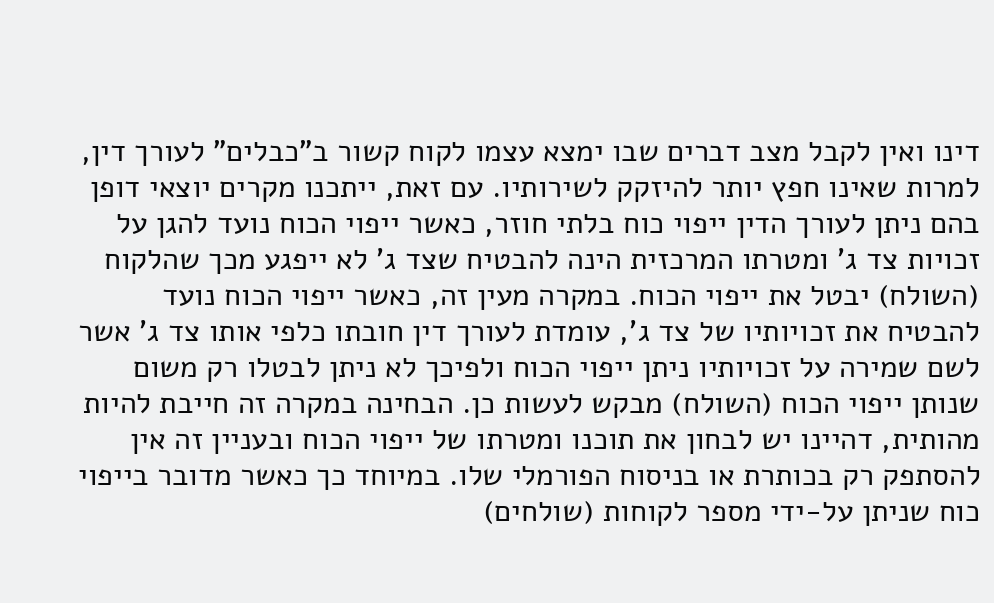דינו ואין לקבל מצב דברים שבו ימצא עצמו לקוח קשור ב"כבלים" לעורך דין, למרות שאינו חפץ יותר להיזקק לשירותיו. עם זאת, ייתכנו מקרים יוצאי דופן בהם ניתן לעורך הדין ייפוי כוח בלתי חוזר, כאשר ייפוי הכוח נועד להגן על זכויות צד ג' ומטרתו המרכזית הינה להבטיח שצד ג' לא ייפגע מכך שהלקוח (השולח) יבטל את ייפוי הכוח. במקרה מעין זה, כאשר ייפוי הכוח נועד להבטיח את זכויותיו של צד ג', עומדת לעורך דין חובתו כלפי אותו צד ג' אשר לשם שמירה על זכויותיו ניתן ייפוי הכוח ולפיכך לא ניתן לבטלו רק משום שנותן ייפוי הכוח (השולח) מבקש לעשות כן. הבחינה במקרה זה חייבת להיות מהותית, דהיינו יש לבחון את תוכנו ומטרתו של ייפוי הכוח ובעניין זה אין להסתפק רק בכותרת או בניסוח הפורמלי שלו. במיוחד כך כאשר מדובר בייפוי כוח שניתן על-ידי מספר לקוחות (שולחים)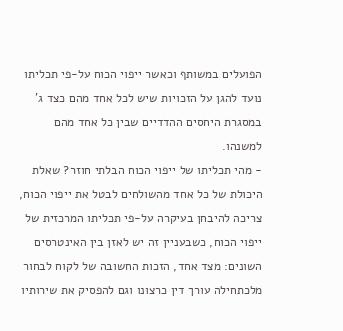הפועלים במשותף וכאשר ייפוי הכוח על-פי תכליתו נועד להגן על הזכויות שיש לכל אחד מהם כצד ג' במסגרת היחסים ההדדיים שבין כל אחד מהם למשנהו.
- מהי תכליתו של ייפוי הכוח הבלתי חוזר? שאלת היכולת של כל אחד מהשולחים לבטל את ייפוי הכוח, צריכה להיבחן בעיקרה על-פי תכליתו המרכזית של ייפוי הכוח, כשבעניין זה יש לאזן בין האינטרסים השונים: מצד אחד, הזכות החשובה של לקוח לבחור מלכתחילה עורך דין כרצונו וגם להפסיק את שירותיו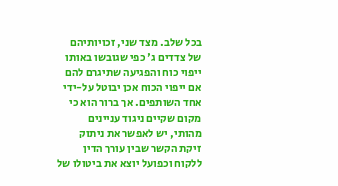בכל שלב. מצד שני, זכויותיהם של צדדים ג' כפי שגובשו באותו ייפוי כוח והפגיעה שתיגרם להם אם ייפוי הכוח אכן יבוטל על-ידי אחד השותפים. אך ברור הוא כי מקום שקיים ניגוד עניינים מהותי, יש לאפשר את ניתוק זיקת הקשר שבין עורך הדין ללקוח וכפועל יוצא את ביטולו של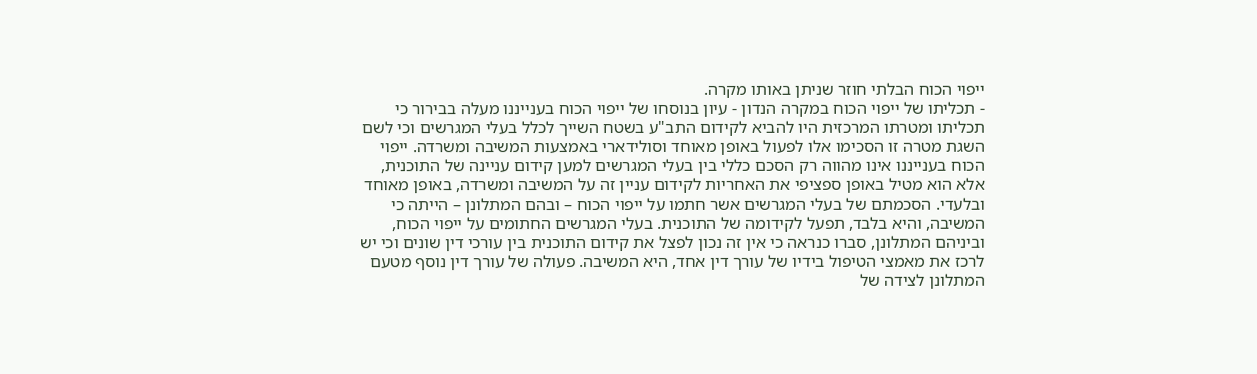ייפוי הכוח הבלתי חוזר שניתן באותו מקרה.
- תכליתו של ייפוי הכוח במקרה הנדון - עיון בנוסחו של ייפוי הכוח בענייננו מעלה בבירור כי תכליתו ומטרתו המרכזית היו להביא לקידום התב"ע בשטח השייך לכלל בעלי המגרשים וכי לשם השגת מטרה זו הסכימו אלו לפעול באופן מאוחד וסולידארי באמצעות המשיבה ומשרדה. ייפוי הכוח בענייננו אינו מהווה רק הסכם כללי בין בעלי המגרשים למען קידום עניינה של התוכנית, אלא הוא מטיל באופן ספציפי את האחריות לקידום עניין זה על המשיבה ומשרדה, באופן מאוחד ובלעדי. הסכמתם של בעלי המגרשים אשר חתמו על ייפוי הכוח – ובהם המתלונן – הייתה כי המשיבה, והיא בלבד, תפעל לקידומה של התוכנית. בעלי המגרשים החתומים על ייפוי הכוח, וביניהם המתלונן, סברו כנראה כי אין זה נכון לפצל את קידום התוכנית בין עורכי דין שונים וכי יש לרכז את מאמצי הטיפול בידיו של עורך דין אחד, היא המשיבה. פעולה של עורך דין נוסף מטעם המתלונן לצידה של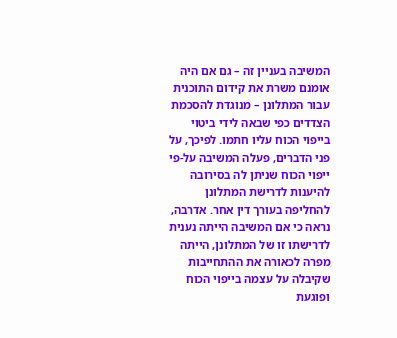המשיבה בעניין זה – גם אם היה אומנם משרת את קידום התוכנית עבור המתלונן – מנוגדת להסכמת הצדדים כפי שבאה לידי ביטוי בייפוי הכוח עליו חתמו. לפיכך, על פני הדברים, פעלה המשיבה על-פי ייפוי הכוח שניתן לה בסירובה להיענות לדרישת המתלונן להחליפה בעורך דין אחר. אדרבה, נראה כי אם המשיבה הייתה נענית לדרישתו זו של המתלונן, הייתה מפרה לכאורה את ההתחייבות שקיבלה על עצמה בייפוי הכוח ופוגעת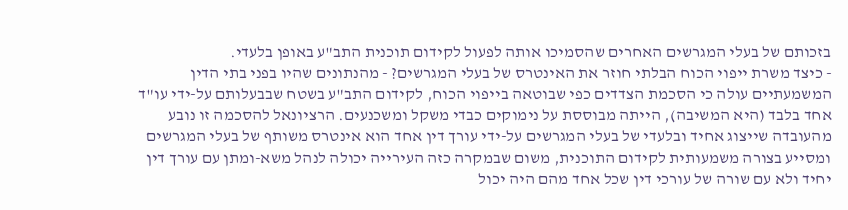בזכותם של בעלי המגרשים האחרים שהסמיכו אותה לפעול לקידום תוכנית התב"ע באופן בלעדי.
- כיצד משרת ייפוי הכוח הבלתי חוזר את האינטרס של בעלי המגרשים? - מהנתונים שהיו בפני בתי הדין המשמעתיים עולה כי הסכמת הצדדים כפי שבוטאה בייפוי הכוח, לקידום התב"ע בשטח שבבעלותם על-ידי עו"ד אחד בלבד (היא המשיבה), הייתה מבוססת על נימוקים כבדי משקל ומשכנעים. הרציונאל להסכמה זו נובע מהעובדה שייצוג אחיד ובלעדי של בעלי המגרשים על-ידי עורך דין אחד הוא אינטרס משותף של בעלי המגרשים ומסייע בצורה משמעותית לקידום התוכנית, משום שבמקרה כזה העירייה יכולה לנהל משא-ומתן עם עורך דין יחיד ולא עם שורה של עורכי דין שכל אחד מהם היה יכול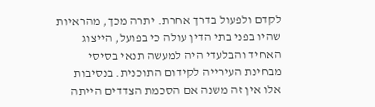לקדם ולפעול בדרך אחרת. יתרה מכך, מהראיות שהיו בפני בתי הדין עולה כי בפועל, הייצוג האחיד והבלעדי היה למעשה תנאי בסיסי מבחינת העירייה לקידום התוכנית. בנסיבות אלו אין זה משנה אם הסכמת הצדדים הייתה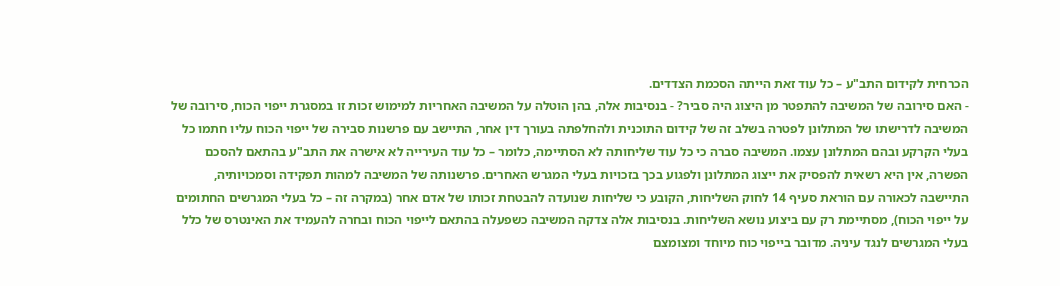הכרחית לקידום התב"ע – כל עוד זאת הייתה הסכמת הצדדים.
- האם סירובה של המשיבה להתפטר מן היצוג היה סביר? - בנסיבות אלה, בהן הוטלה על המשיבה האחריות למימוש זכות זו במסגרת ייפוי הכוח, סירובה של המשיבה לדרישתו של המתלונן לפטרה בשלב זה של קידום התוכנית ולהחלפתה בעורך דין אחר, התיישב עם פרשנות סבירה של ייפוי הכוח עליו חתמו כל בעלי הקרקע ובהם המתלונן עצמו. המשיבה סברה כי כל עוד שליחותה לא הסתיימה, כלומר – כל עוד העירייה לא אישרה את התב"ע בהתאם להסכם הפשרה, אין היא רשאית להפסיק את ייצוג המתלונן ולפגוע בכך בזכויות בעלי המגרש האחרים. פרשנותה של המשיבה למהות תפקידה וסמכויותיה, התיישבה לכאורה עם הוראת סעיף 14 לחוק השליחות, הקובע כי שליחות שנועדה להבטחת זכותו של אדם אחר (במקרה זה – כל בעלי המגרשים החתומים על ייפוי הכוח), מסתיימת רק עם ביצוע נושא השליחות. בנסיבות אלה צדקה המשיבה כשפעלה בהתאם לייפוי הכוח ובחרה להעמיד את האינטרס של כלל בעלי המגרשים לנגד עיניה. מדובר בייפוי כוח מיוחד ומצומצם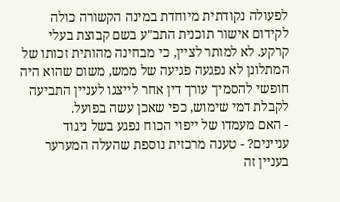לפעולה נקודתית מיוחדת במינה הקשורה כולה לקידום אישור תוכנית התב"ע בשם קבוצת בעלי קרקע. לא למותר לציין, כי מבחינה מהותית זכותו של המתלונן לא נפגעה פגיעה של ממש, משום שהוא היה חופשי להסמיך עורך דין אחר לייצגו לעניין התביעה לקבלת דמי שימוש, כפי שאכן עשה בפועל.
- האם מעמדו של ייפוי הכוח נפגע בשל ניגוד עניינים? - טענה מרכזית נוספת שהעלה המערער בעניין זה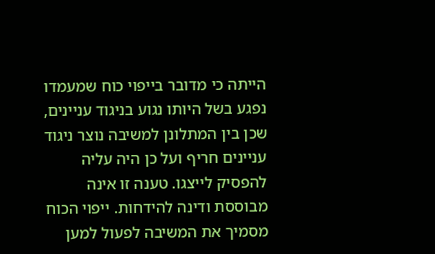הייתה כי מדובר בייפוי כוח שמעמדו נפגע בשל היותו נגוע בניגוד עניינים, שכן בין המתלונן למשיבה נוצר ניגוד עניינים חריף ועל כן היה עליה להפסיק לייצגו. טענה זו אינה מבוססת ודינה להידחות. ייפוי הכוח מסמיך את המשיבה לפעול למען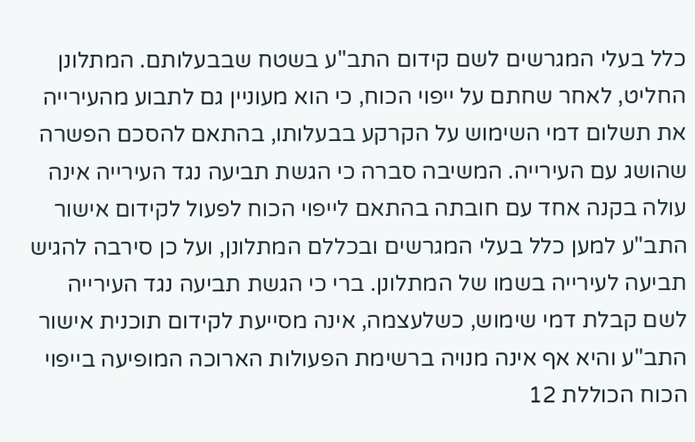כלל בעלי המגרשים לשם קידום התב"ע בשטח שבבעלותם. המתלונן החליט, לאחר שחתם על ייפוי הכוח, כי הוא מעוניין גם לתבוע מהעירייה את תשלום דמי השימוש על הקרקע בבעלותו, בהתאם להסכם הפשרה שהושג עם העירייה. המשיבה סברה כי הגשת תביעה נגד העירייה אינה עולה בקנה אחד עם חובתה בהתאם לייפוי הכוח לפעול לקידום אישור התב"ע למען כלל בעלי המגרשים ובכללם המתלונן, ועל כן סירבה להגיש תביעה לעירייה בשמו של המתלונן. ברי כי הגשת תביעה נגד העירייה לשם קבלת דמי שימוש, כשלעצמה, אינה מסייעת לקידום תוכנית אישור התב"ע והיא אף אינה מנויה ברשימת הפעולות הארוכה המופיעה בייפוי הכוח הכוללת 12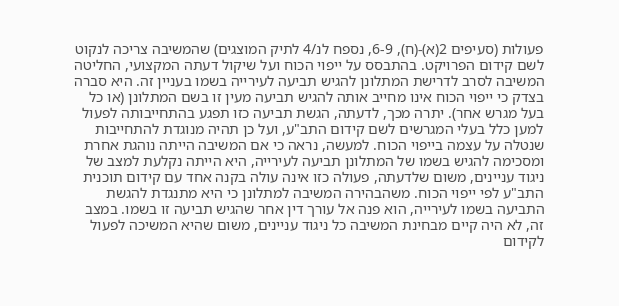פעולות (סעיפים 2(א)-(ח), 6-9, נספח לנ/4 לתיק המוצגים) שהמשיבה צריכה לנקוט לשם קידום הפרויקט. בהתבסס על ייפוי הכוח ועל שיקול דעתה המקצועי, החליטה המשיבה לסרב לדרישת המתלונן להגיש תביעה לעירייה בשמו בעניין זה. היא סברה בצדק כי ייפוי הכוח אינו מחייב אותה להגיש תביעה מעין זו בשם המתלונן (או כל בעל מגרש אחר). יתרה מכך, לדעתה, הגשת תביעה כזו תפגע בהתחייבותה לפעול למען כלל בעלי המגרשים לשם קידום התב"ע, ועל כן תהיה מנוגדת להתחייבות שנטלה על עצמה בייפוי הכוח. למעשה, נראה כי אם המשיבה הייתה נוהגת אחרת ומסכימה להגיש בשמו של המתלונן תביעה לעירייה, היא הייתה נקלעת למצב של ניגוד עניינים, משום שלדעתה, פעולה כזו אינה עולה בקנה אחד עם קידום תוכנית התב"ע לפי ייפוי הכוח. משהבהירה המשיבה למתלונן כי היא מתנגדת להגשת התביעה בשמו לעירייה, הוא פנה אל עורך דין אחר שהגיש תביעה זו בשמו. במצב זה, לא היה קיים מבחינת המשיבה כל ניגוד עניינים, משום שהיא המשיכה לפעול לקידום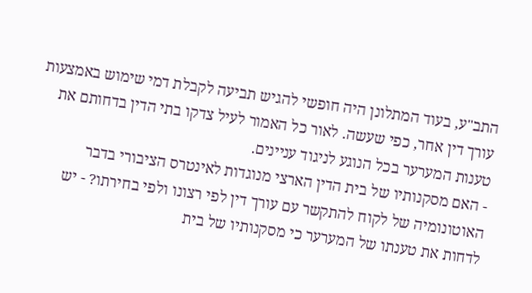התב"ע, בעוד המתלונן היה חופשי להגיש תביעה לקבלת דמי שימוש באמצעות עורך דין אחר, כפי שעשה. לאור כל האמור לעיל צדקו בתי הדין בדחותם את טענות המערער בכל הנוגע לניגוד עניינים.
- האם מסקנותיו של בית הדין הארצי מנוגדות לאינטרס הציבורי בדבר האוטונומיה של לקוח להתקשר עם עורך דין לפי רצונו ולפי בחירתו? - יש לדחות את טענתו של המערער כי מסקנותיו של בית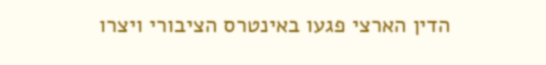הדין הארצי פגעו באינטרס הציבורי ויצרו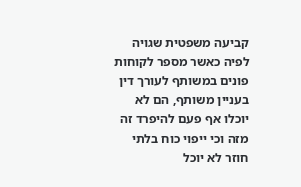קביעה משפטית שגויה לפיה כאשר מספר לקוחות פונים במשותף לעורך דין בעניין משותף, הם לא יוכלו אף פעם להיפרד זה מזה וכי ייפוי כוח בלתי חוזר לא יוכל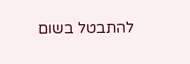להתבטל בשום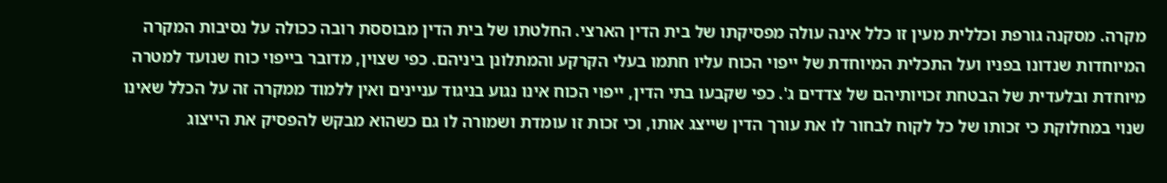מקרה. מסקנה גורפת וכללית מעין זו כלל אינה עולה מפסיקתו של בית הדין הארצי. החלטתו של בית הדין מבוססת רובה ככולה על נסיבות המקרה המיוחדות שנדונו בפניו ועל התכלית המיוחדת של ייפוי הכוח עליו חתמו בעלי הקרקע והמתלונן ביניהם. כפי שצוין, מדובר בייפוי כוח שנועד למטרה מיוחדת ובלעדית של הבטחת זכויותיהם של צדדים ג'. כפי שקבעו בתי הדין, ייפוי הכוח אינו נגוע בניגוד עניינים ואין ללמוד ממקרה זה על הכלל שאינו שנוי במחלוקת כי זכותו של כל לקוח לבחור לו את עורך הדין שייצג אותו, וכי זכות זו עומדת ושמורה לו גם כשהוא מבקש להפסיק את הייצוג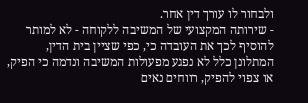ולבחור לו עורך דין אחר.
- שירותה המקצועי של המשיבה ללקוחה - לא למותר להוסיף לכך את העובדה כי, כפי שציין בית הדין, המתלונן כלל לא נפגע מפעולות המשיבה ונדמה כי הפיק, או צפוי להפיק, רווחים נאים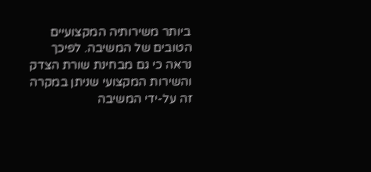ביותר משירותיה המקצועיים הטובים של המשיבה. לפיכך נראה כי גם מבחינת שורת הצדק והשירות המקצועי שניתן במקרה זה על-ידי המשיבה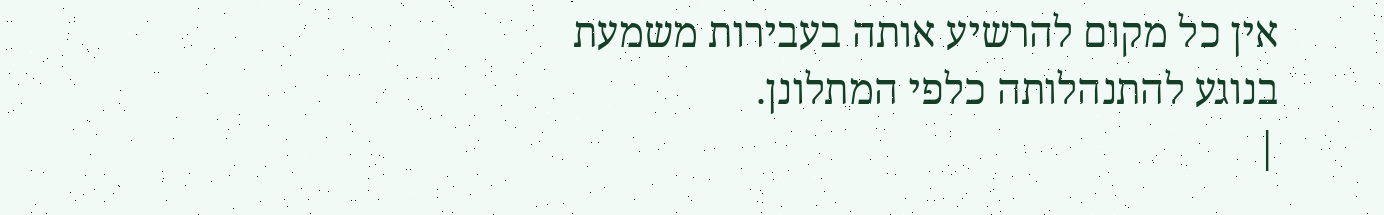אין כל מקום להרשיע אותה בעבירות משמעת בנוגע להתנהלותה כלפי המתלונן.
|